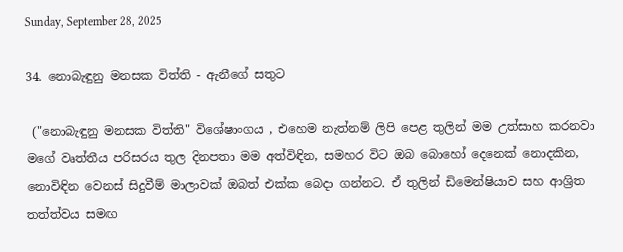Sunday, September 28, 2025

34. නොබැඳුනු මනසක විත්ති - ඇනීගේ සතුට

 ("නොබැඳුනු මනසක විත්ති" විශේෂාංගය , එහෙම නැත්නම් ලිපි පෙළ තුලින් මම උත්සාහ කරනවා ම‍ගේ වෘත්තීය පරිසරය තුල දිනපතා මම අත්විඳින, සමහර විට ඔබ බොහෝ දෙනෙක් නොදකින, නොවිඳින වෙනස් සිදුවීම් මාලාවක් ඔබත් එක්ක බෙදා ගන්නට. ඒ තුලින් ඩිමෙන්ෂියාව සහ ආශ්‍රිත තත්ත්වය සමඟ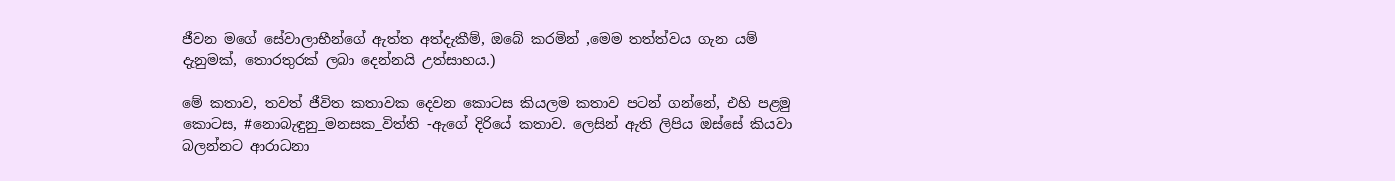ජීවන මගේ සේවාලාභීන්ගේ ඇත්ත අත්දැකීම්, ඔබේ කරමින් ,මෙම තත්ත්වය ගැන යම් දැනුමක්, තොරතුරක් ලබා දෙන්නයි උත්සාහය.)

මේ කතාව, තවත් ජීවිත කතාවක දෙවන කොටස කියලම කතාව පටන් ගන්නේ, එහි පළමු කොටස, #නොබැඳුනු_මනසක_විත්ති -ඇගේ දිරි‍යේ කතාව. ලෙසින් ඇති ලිපිය ඔස්සේ කියවා බලන්නට ආරාධනා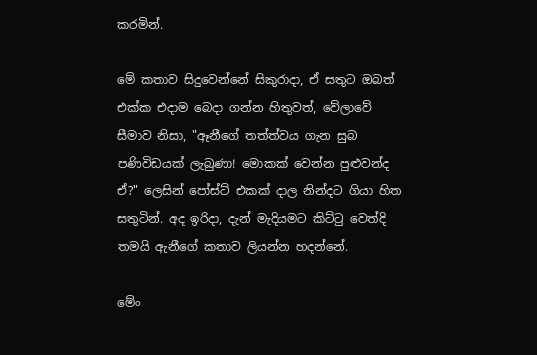කරමින්.

මේ කතාව සිදුවෙන්නේ සිකුරාදා, ඒ සතුට ඔබත් එක්ක එදාම බෙදා ගන්න හිතුවත්, වේලාවේ සීමාව නිසා, "ඈනීගේ තත්ත්වය ගැන සුබ පණිවිඩයක් ලැබුණා! මොකක් වෙන්න පුළුවන්ද ඒ?" ලෙසින් පෝස්ට් එකක් දාල නින්දට ගියා හිත සතුටින්. අද ඉරිදා, දැන් මැදියමට කිට්‍ටු වෙත්දි තමයි ඇනීගේ කතාව ලියන්න හදන්නේ.

මේං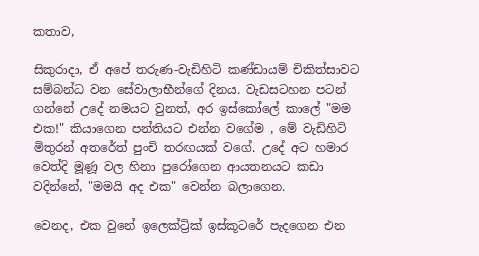කතාව,

සිකුරාදා, ඒ අපේ තරුණ-වැඩිහිටි කණ්ඩායම් චිකිත්සාවට සම්බන්ධ වන සේවාලාභීන්ගේ දිනය. වැඩසටහන පටන් ගන්නේ උදේ නමයට වුනත්, අර ඉස්කෝලේ කාලේ "මම එක!" කියාගෙන පන්තියට එන්න වගේම , මේ වැඩිහිටි මිතුරන් අතරේත් පුංචි තරඟයක් ‍වගේ. උදේ අට හමාර වෙත්දි මූණූ වල හිනා පුරෝගෙන ආයතනයට කඩා වදින්නේ, "මමයි අද එක" වෙන්න බලාගෙන.

වෙනද, එක වුනේ ඉලෙක්ට්‍රික් ඉස්කූටරේ පැදගෙන එන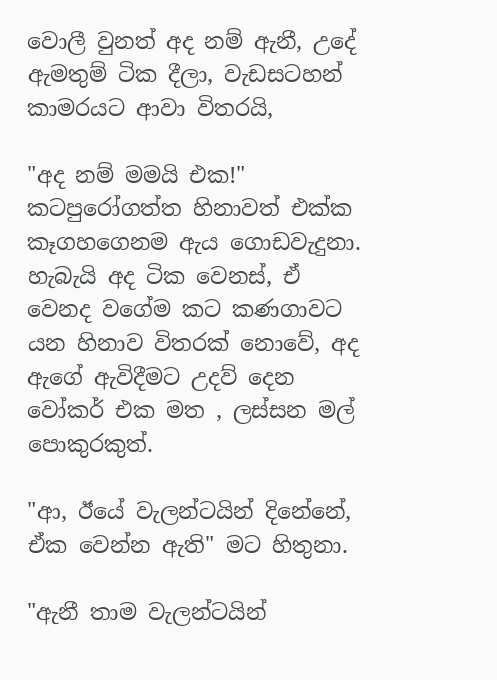වොලී වුනත් අද නම් ඇනී, උදේ ඇමතුම් ටික දීලා, වැඩසටහන් කාමරයට ආවා විතරයි,

"අද නම් මමයි එක!" කටපුරෝගත්ත හිනාවත් එක්ක කෑගහගෙනම ඇය ගොඩවැදුනා. හැබැයි අද ටික වෙනස්, ඒ වෙනද වගේම කට කණගාවට යන හිනාව විතරක් නොවේ, අද ඇගේ ඇවිදීමට උදව් දෙන වෝකර් එක මත , ලස්සන මල් පොකුරකුත්.

"ආ, ඊයේ වැලන්ටයින් දිනේනේ, ඒක වෙන්න ඇති" මට හිතුනා.

"ඇනී තාම වැලන්ටයින්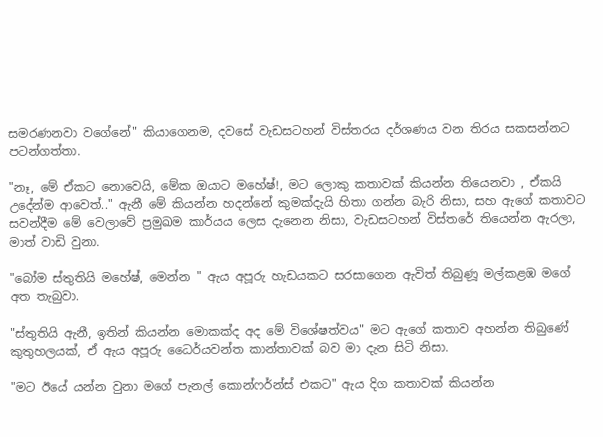සමරණනවා වගේනේ" කියාගෙනම, දවස‍ේ වැඩසටහන් විස්තරය දර්ශණය වන තිරය සකසන්නට පටන්ගත්තා.

"නෑ, මේ ඒකට නොවෙයි, මේක ඔයාට මහේෂ්!, මට ලොකු කතාවක් කියන්න තියෙනවා , ඒකයි උදේන්ම ආවෙත්.." ඇනී මේ කියන්න හදන්නේ කුමක්දැයි හිතා ගන්න බැරි නිසා, සහ ඇගේ කතාවට සවන්දීම මේ වෙලාවේ ප්‍රමුඛම කාර්යය ලෙස දැනෙන නිසා, වැඩසටහන් විස්තරේ ‍තියෙන්න ඇරලා, මාත් වාඩි වුනා.

"බෝම ස්තුතියි මහේෂ්, මෙන්න " ඇය අපූරු හැඩයකට සරසාගෙන ඇවිත් තිබුණූ මල්කළඹ මගේ අත තැබුවා.

"ස්තුතියි ඇනී, ඉතින් කියන්න මොකක්ද අද මේ විශේෂත්වය" මට ඇගේ කතාව අහන්න තිබුණේ කුතුහලයක්, ඒ ඇය අපූරු ධෛර්යවන්ත කාන්තාවක් බව මා දැන සිටි නිසා.

"මට ඊයේ යන්න වුනා මගේ පැනල් කොන්ෆර්න්ස් එකට" ඇය දිග කතාවක් කියන්න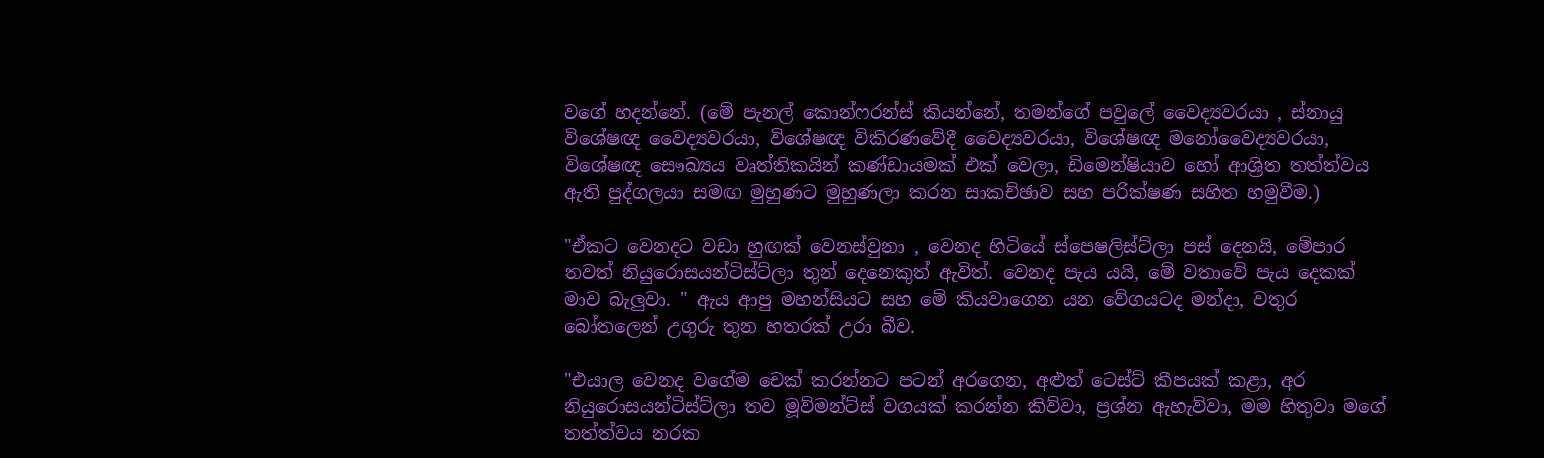වගේ හදන්නේ. (මේ පැනල් කොන්ෆරන්ස් කියන්නේ, තමන්ගේ පවුලේ වෛද්‍යවරයා , ස්නායු විශේෂඥ වෛද්‍යවරයා, විශේෂඥ විකිරණ‍වේදී වෛද්‍යවරයා, විශේෂඥ මනෝවෛද්‍යවරයා, විශේෂඥ සෞඛ්‍යය වෘත්තිකයින් කණ්ඩායමක් එක් වෙලා, ඩිමෙන්ෂියාව හෝ ආශ්‍රිත තත්ත්වය ඇති පුද්ගලයා සමඟ මුහුණට මුහුණලා කරන සාකච්ඡාව සහ පරික්ෂණ සහිත හමුවීම.)

"ඒකට වෙනදට වඩා හුඟක් වෙනස්වුනා , වෙනද හිටියේ ස්පෙෂලිස්ට්ලා පස් දෙනයි, මේපාර තවත් නියුරොසයන්ටිස්ට්ලා තුන් දෙනෙකුත් ඇවිත්. වෙනද පැය යයි, මේ වතාවේ පැය දෙකක් මාව බැලුවා. " ඇය ආපු මහන්සියට සහ මේ කියවාගෙන යන වේගයටද මන්දා, වතුර බෝතලෙන් උගුරු තුන හතරක් උරා බීව.

"එයාල වෙනද වගේම චෙක් කරන්නට පටන් අරගෙන, අළුත් ටෙස්ට් කීපයක් කළා, අර නියුරොසයන්ටිස්ට්ලා තව මූව්මන්ට්ස් වගයක් කරන්න කිව්වා, ප්‍රශ්න ඇහැව්වා, මම හිතුවා ම‍ගේ තත්ත්වය නරක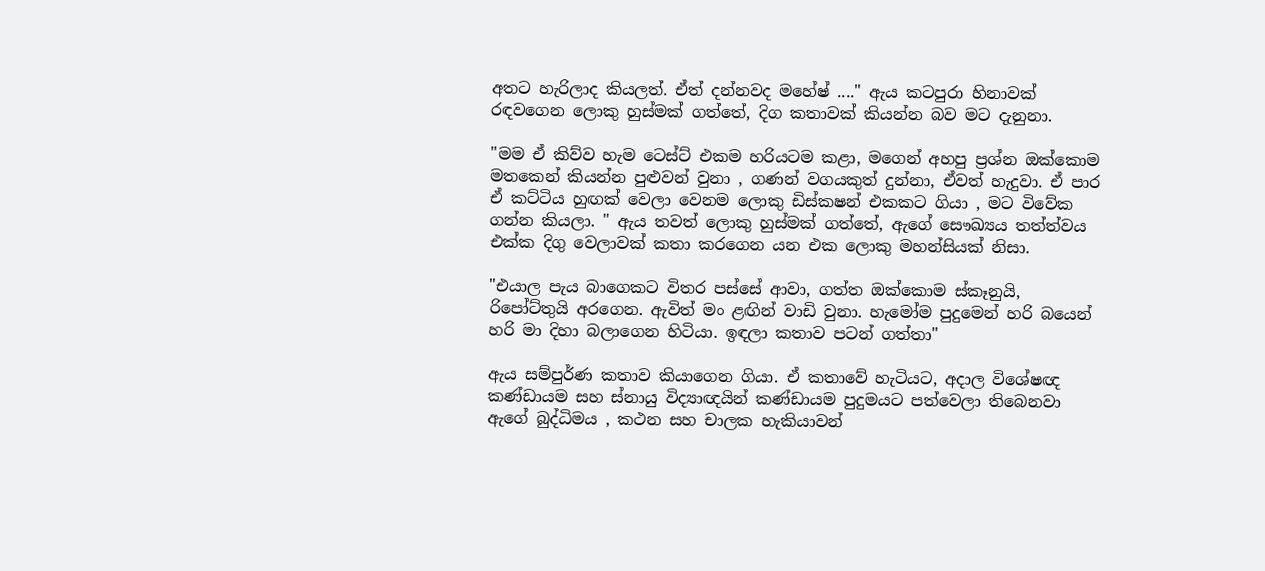අතට හැරිලාද කියලත්. ඒත් දන්නවද මහේෂ් ...." ඇය කටපුරා හිනාවක් රඳවගෙන ලොකු හුස්මක් ගත්තේ, දිග කතාවක් කියන්න බව මට දැනුනා.

"මම ඒ කිව්ව හැම ටෙස්ට් එකම හරියටම කළා, මගෙන් අහපු ප්‍රශ්න ඔක්කොම මතකෙන් කියන්න පුළුවන් වුනා , ගණන් වගයකුත් දුන්නා, ඒවත් හැදුවා. ඒ පාර ඒ කට්ටිය හුඟක් වෙලා වෙනම ලොකු ඩිස්කෂන් එකකට ගියා , මට විවේක ගන්න කියලා. " ඇය තවත් ලොකු හුස්මක් ගත්තේ, ඇගේ සෞඛ්‍යය තත්ත්වය එක්ක දිගු වෙලාවක් කතා කරගෙන යන එක ලොකු මහන්සියක් නිසා.

"එයාල පැය බාගෙකට විතර පස්සේ ආවා, ගත්ත ඔක්කොම ස්කෑනුයි, රිපෝට්තුයි අරගෙන. ඇවිත් මං ළඟින් වාඩි වුනා. හැමෝම පුදුමෙන් හරි බයෙන් හරි මා දිහා බලාගෙන හිටියා. ඉඳලා කතාව පටන් ගත්තා"

ඇය සම්පුර්ණ කතාව කිය‍ාගෙන ගියා. ඒ කතාවේ හැටියට, අදාල විශේෂඥ කණ්ඩායම සහ ස්නායු විද්‍යාඥයින් කණ්ඩායම පුදුමයට පත්වෙලා තිබෙනවා ඇගේ බුද්ධිමය , කථන සහ චාලක හැකියාවන්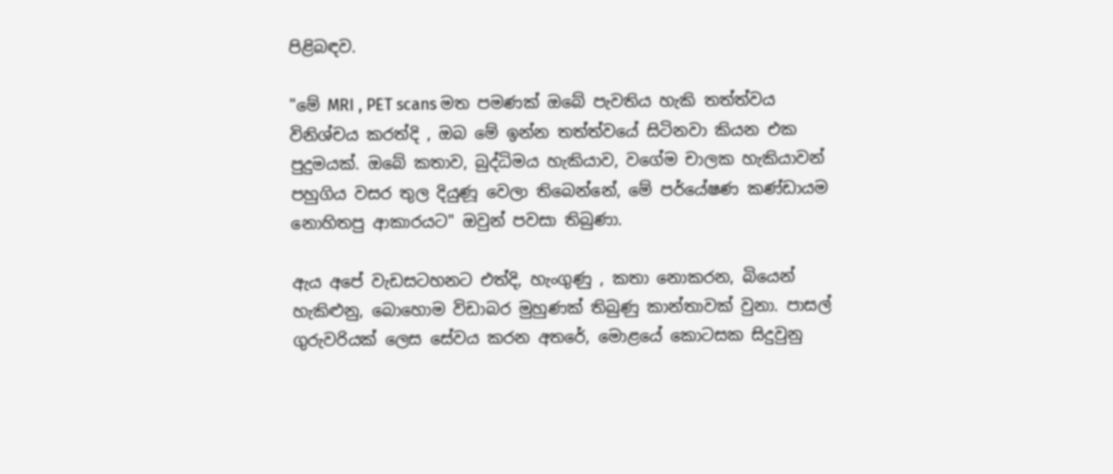පිළිබඳව.

"මේ MRI , PET scans මත පමණක් ඔබේ පැවතිය හැකි තත්ත්වය විනිශ්චය කරත්දි , ඔබ මේ ඉන්න තත්ත්වයේ සිටිනවා කියන එක පුදුමයක්. ඔබේ කතාව, බුද්ධිමය හැකියාව, වගේම චාලක හැකියාවන් පහුගිය වසර තුල දියුණූ වෙලා තිබෙන්නේ, මේ පර්යේෂණ කණ්ඩායම නොහිතපු ආකාරයට" ඔවුන් පවසා තිබුණා.

ඇය අපේ වැඩසටහනට එත්දි, හැංගුණු , කතා නොකරන, බියෙන් හැකිළුනු, බොහොම විඩාබර මුහුණක් තිබුණු කාන්තාවක් වුනා. පාසල් ගුරුවරියක් ලෙස සේවය කරන අතරේ, මොළයේ කොටසක සිදුවුනු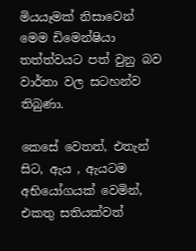මියයෑමක් නිසාවෙන් මෙම ඩිමෙන්ෂියා තත්ත්වයට පත් වුනු බව වාර්තා වල සටහන්ව තිබුණා.

කෙසේ වෙතත්, එතැන් සිට, ඇය , ඇයටම අභියෝගයක් වෙමින්, එකතු සතියක්වත්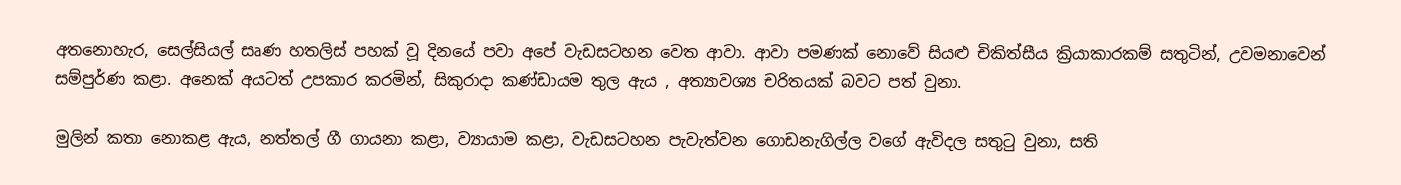අතනොහැර, සෙල්සියල් සෘණ හතලිස් පහක් වූ දිනයේ පවා අපේ වැඩසටහන වෙත ආවා. ආවා පමණක් නොවේ සියළු චිකිත්සීය ක්‍රියාකාරකම් සතුටින්, උවමනාවෙන් සම්පුර්ණ කළා. අනෙක් අයටත් උපකාර කරමින්, සිකුරාදා කණ්ඩායම තුල ඇය , අත්‍යාවශ්‍ය චරිතයක් බවට පත් වුනා.

මුලින් කතා නොකළ ඇය, නත්තල් ගී ගායනා කළා, ව්‍යායාම කළා, වැඩසටහන පැවැත්වන ගොඩනැගිල්ල වගේ ඇවිදල සතුටු වුනා, සති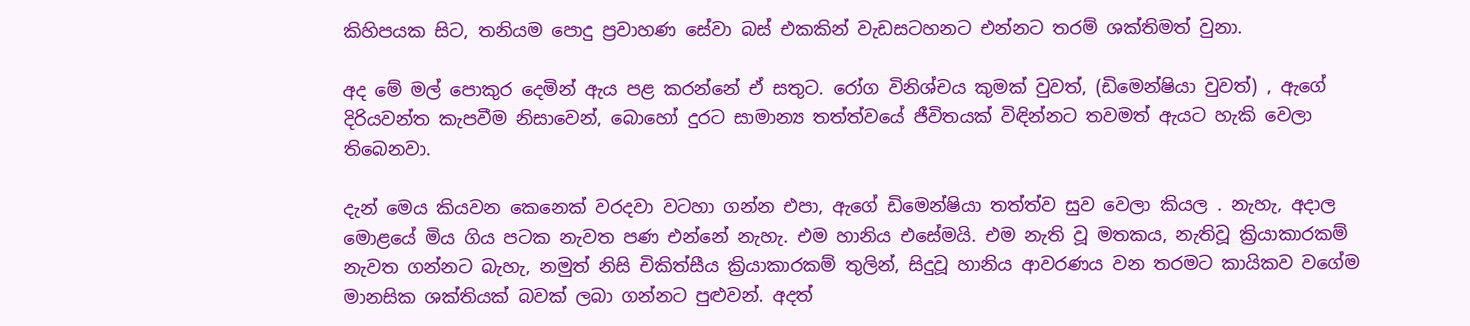කිහිපයක සිට, තනියම පොදු ප්‍රවාහණ සේවා බස් එකකින් වැඩසටහනට එන්නට තරම් ශක්තිමත් වුනා.

අද මේ මල් පොකුර දෙමින් ඇය පළ කරන්නේ ඒ සතුට. රෝග විනිශ්චය කුමක් වුවත්, (ඩිමෙන්ෂියා වුවත්) , ඇගේ දිරියවන්ත කැපවීම නිසාවෙන්, බොහෝ දුරට සාමාන්‍ය තත්ත්වයේ ජීවිතයක් විඳින්නට තවමත් ඇයට හැකි වෙලා තිබෙනවා.

දැන් මෙය කියවන කෙනෙක් වරදවා වටහා ගන්න එපා, ඇගේ ඩිමෙන්ෂියා තත්ත්ව සුව වෙලා කියල . නැහැ, අදාල මොළයේ මිය ගිය පටක නැවත පණ එන්නේ නැහැ. එම හානිය එසේමයි. එම නැති වූ මතකය, නැතිවූ ක්‍රියාකාරකම් නැවත ගන්නට බැහැ, නමුත් නිසි චිකිත්සීය ක්‍රියාකාරකම් තුලින්, සිදුවූ හානිය ආවරණය වන තරමට කායිකව වගේම මානසික ශක්තියක් බවක් ලබා ගන්නට පුළුවන්. අදත්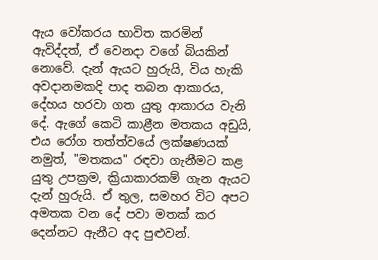ඇය වෝකරය භාවිත කරමින් ඇවිද්දත්, ඒ වෙනදා වගේ බියකින් නොවේ. දැන් ඇයට හුරුයි, විය හැකි අවදානමකදි පාද තබන ආකාරය, දේහය හරවා ගත යුතු ආකාරය වැනි දේ. ඇගේ කෙටි කාළීන මතකය අඩුයි, එය රෝග තත්ත්වයේ ලක්ෂණයක් නමුත්, "මතකය" රඳවා ගැනීමට කළ යුතු උපක්‍රම, ක්‍රියාකාරකම් ගැන ඇයට දැන් හුරුයි. ඒ තුල, සමහර විට අපට අමතක වන දේ පවා මතක් කර දෙන්නට ඇනීට අද පුළුවන්.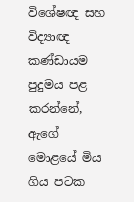විශේෂඥ සහ විද්‍යාඥ කණ්ඩායම පුදුමය පළ කරන්නේ, ඇගේ මොළයේ මිය ගිය පටක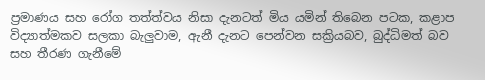ප්‍රමාණය සහ රෝග තත්ත්වය නිසා දැනටත් මිය යමින් තිබෙන පටක, කළාප විද්‍යාත්මකව සලකා බැලුවාම, ඇනී දැනට පෙන්වන සක්‍රියබව, බුද්ධිමත් බව සහ තීරණ ගැනීමේ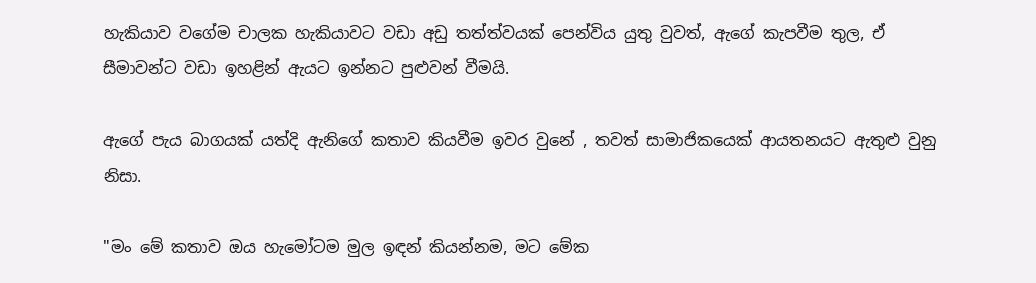හැකියාව වගේම චාලක හැකියාවට වඩා අඩු තත්ත්වයක් පෙන්විය යුතු වුවත්, ඇ‍ගේ කැපවීම තුල, ඒ සීමාවන්ට වඩා ඉහළින් ඇයට ඉන්නට පුළුවන් වීමයි.

ඇගේ පැය බාගයක් යත්දි ඇනිගේ කතාව කියවීම ඉවර වුනේ , තවත් සාමාජිකයෙක් ආයතනයට ඇතුළු වුනු නිසා.

"මං මේ කතාව ඔය හැමෝටම මුල ඉඳන් කියන්නම, මට මේක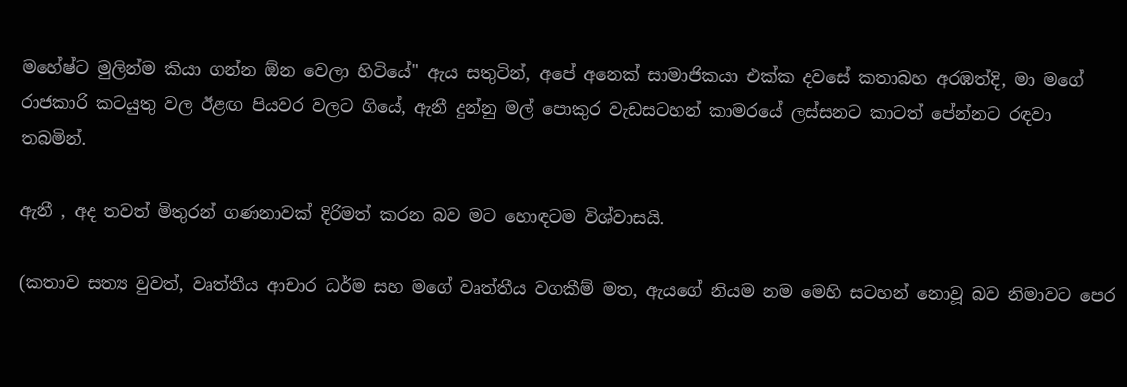මහේෂ්ට මුලින්ම කියා ගන්න ඕන වෙලා හිටියේ" ඇය සතුටින්, අපේ අනෙක් සාමාජිකයා එක්ක දවසේ කතාබහ අරඹත්දි, මා මගේ රාජකාරි කටයුතු වල ඊළඟ පියවර වලට ගියේ, ඇනී දුන්නු මල් පොකුර වැඩසටහන් කාමරයේ ලස්සනට කාටත් පේන්නට රඳවා තබමින්.

ඇනී , අද තවත් මිතුරන් ගණනාවක් දිරිමත් කරන බව මට හොඳටම විශ්වාසයි.

(කතාව සත්‍ය වුවත්, වෘත්තීය ආචාර ධර්ම සහ මගේ වෘත්තීය වගකීම් මත, ඇයගේ නියම නම මෙහි සටහන් නොවූ බව නිමාවට පෙර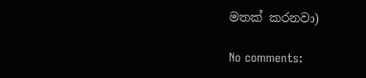මතක් කරනවා)

No comments: